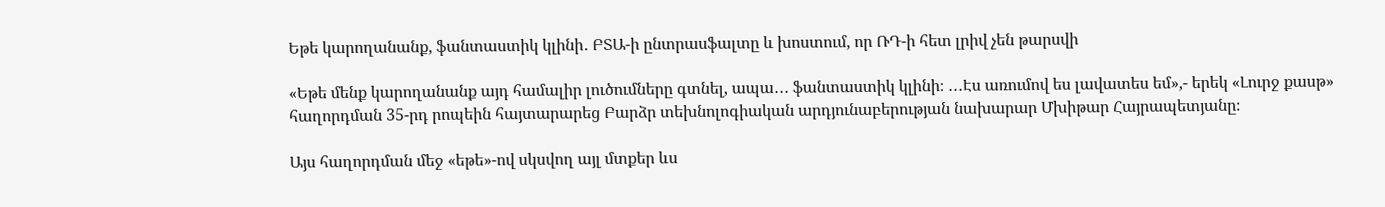Եթե կարողանանք, ֆանտաստիկ կլինի․ ԲՏԱ-ի ընտրասֆալտը և խոստում, որ ՌԴ-ի հետ լրիվ չեն թարսվի

«Եթե մենք կարողանանք այդ համալիր լուծումները գտնել, ապա․․․ ֆանտաստիկ կլինի։ ․․․Էս առումով ես լավատես եմ»,- երեկ «Լուրջ քասթ» հաղորդման 35-րդ րոպեին հայտարարեց Բարձր տեխնոլոգիական արդյունաբերության նախարար Մխիթար Հայրապետյանը։

Այս հաղորդման մեջ «եթե»-ով սկսվող այլ մտքեր ևս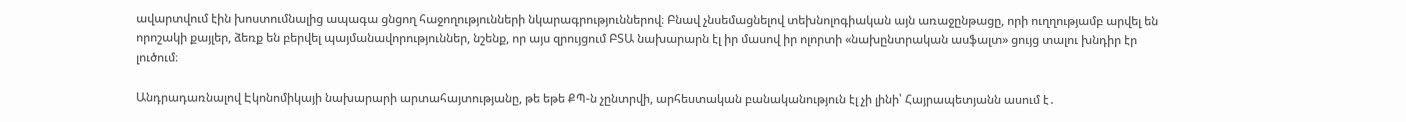ավարտվում էին խոստումնալից ապագա ցնցող հաջողությունների նկարագրություններով։ Բնավ չնսեմացնելով տեխնոլոգիական այն առաջընթացը, որի ուղղությամբ արվել են որոշակի քայլեր, ձեռք են բերվել պայմանավորություններ, նշենք, որ այս զրույցում ԲՏԱ նախարարն էլ իր մասով իր ոլորտի «նախընտրական ասֆալտ» ցույց տալու խնդիր էր լուծում։

Անդրադառնալով Էկոնոմիկայի նախարարի արտահայտությանը, թե եթե ՔՊ-ն չընտրվի, արհեստական բանականություն էլ չի լինի՝ Հայրապետյանն ասում է․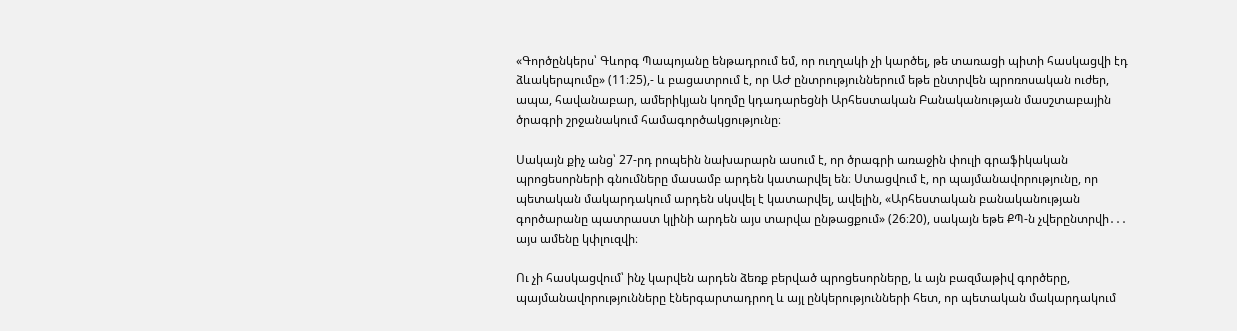«Գործընկերս՝ Գևորգ Պապոյանը ենթադրում եմ, որ ուղղակի չի կարծել, թե տառացի պիտի հասկացվի էդ ձևակերպումը» (11։25),- և բացատրում է, որ ԱԺ ընտրություններում եթե ընտրվեն պրոռոսական ուժեր, ապա, հավանաբար, ամերիկյան կողմը կդադարեցնի Արհեստական Բանականության մասշտաբային ծրագրի շրջանակում համագործակցությունը։

Սակայն քիչ անց՝ 27-րդ րոպեին նախարարն ասում է, որ ծրագրի առաջին փուլի գրաֆիկական պրոցեսորների գնումները մասամբ արդեն կատարվել են։ Ստացվում է, որ պայմանավորությունը, որ պետական մակարդակում արդեն սկսվել է կատարվել, ավելին, «Արհեստական բանականության գործարանը պատրաստ կլինի արդեն այս տարվա ընթացքում» (26։20), սակայն եթե ՔՊ-ն չվերընտրվի․․․ այս ամենը կփլուզվի։

Ու չի հասկացվում՝ ինչ կարվեն արդեն ձեռք բերված պրոցեսորները, և այն բազմաթիվ գործերը, պայմանավորությունները էներգարտադրող և այլ ընկերությունների հետ, որ պետական մակարդակում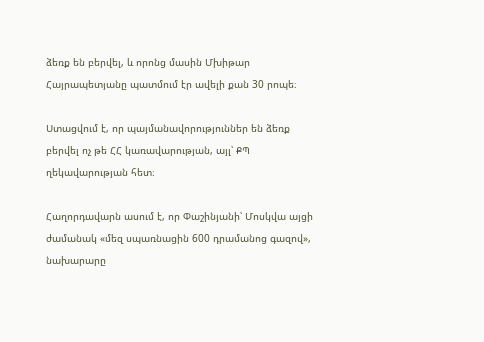ձեռք են բերվել, և որոնց մասին Մխիթար Հայրապետյանը պատմում էր ավելի քան 30 րոպե։

Ստացվում է, որ պայմանավորություններ են ձեռք բերվել ոչ թե ՀՀ կառավարության, այլ՝ ՔՊ ղեկավարության հետ։

Հաղորդավարն ասում է, որ Փաշինյանի՝ Մոսկվա այցի ժամանակ «մեզ սպառնացին 600 դրամանոց գազով», նախարարը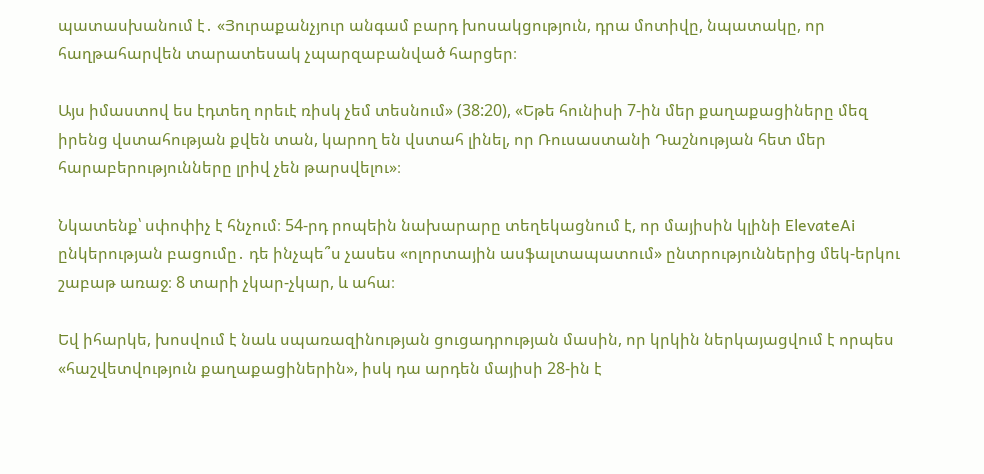պատասխանում է․ «Յուրաքանչյուր անգամ բարդ խոսակցություն, դրա մոտիվը, նպատակը, որ հաղթահարվեն տարատեսակ չպարզաբանված հարցեր։

Այս իմաստով ես էդտեղ որեւէ ռիսկ չեմ տեսնում» (38:20), «Եթե հունիսի 7-ին մեր քաղաքացիները մեզ իրենց վստահության քվեն տան, կարող են վստահ լինել, որ Ռուսաստանի Դաշնության հետ մեր հարաբերությունները լրիվ չեն թարսվելու»։

Նկատենք՝ սփոփիչ է հնչում։ 54-րդ րոպեին նախարարը տեղեկացնում է, որ մայիսին կլինի ElevateAi ընկերության բացումը․ դե ինչպե՞ս չասես «ոլորտային ասֆալտապատում» ընտրություններից մեկ-երկու շաբաթ առաջ։ 8 տարի չկար-չկար, և ահա։

Եվ իհարկե, խոսվում է նաև սպառազինության ցուցադրության մասին, որ կրկին ներկայացվում է որպես «հաշվետվություն քաղաքացիներին», իսկ դա արդեն մայիսի 28-ին է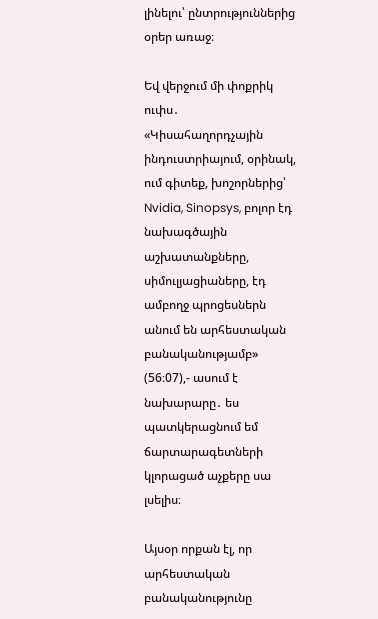լինելու՝ ընտրություններից օրեր առաջ։

Եվ վերջում մի փոքրիկ ուփս․ «Կիսահաղորդչային ինդուստրիայում, օրինակ, ում գիտեք, խոշորներից՝ Nvidia, Sinopsys, բոլոր էդ նախագծային աշխատանքները, սիմուլյացիաները, էդ ամբողջ պրոցեսներն անում են արհեստական բանականությամբ» (56։07),- ասում է նախարարը․ ես պատկերացնում եմ ճարտարագետների կլորացած աչքերը սա լսելիս։

Այսօր որքան էլ, որ արհեստական բանականությունը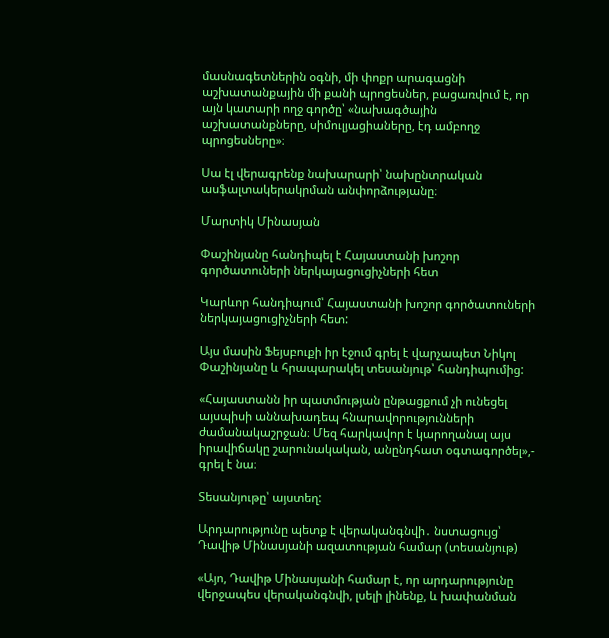մասնագետներին օգնի, մի փոքր արագացնի աշխատանքային մի քանի պրոցեսներ, բացառվում է, որ այն կատարի ողջ գործը՝ «նախագծային աշխատանքները, սիմուլյացիաները, էդ ամբողջ պրոցեսները»։

Սա էլ վերագրենք նախարարի՝ նախընտրական ասֆալտակերակրման անփորձությանը։

Մարտիկ Մինասյան

Փաշինյանը հանդիպել է Հայաստանի խոշոր գործատուների ներկայացուցիչների հետ

Կարևոր հանդիպում՝ Հայաստանի խոշոր գործատուների ներկայացուցիչների հետ:

Այս մասին Ֆեյսբուքի իր էջում գրել է վարչապետ Նիկոլ Փաշինյանը և հրապարակել տեսանյութ՝ հանդիպումից:

«Հայաստանն իր պատմության ընթացքում չի ունեցել այսպիսի աննախադեպ հնարավորությունների ժամանակաշրջան։ Մեզ հարկավոր է կարողանալ այս իրավիճակը շարունակական, անընդհատ օգտագործել»,- գրել է նա։

Տեսանյութը՝ այստեղ:

Արդարությունը պետք է վերականգնվի․ նստացույց՝ Դավիթ Մինասյանի ազատության համար (տեսանյութ)

«Այո, Դավիթ Մինասյանի համար է, որ արդարությունը վերջապես վերականգնվի, լսելի լինենք, և խափանման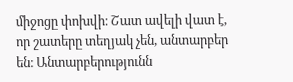միջոցը փոխվի։ Շատ ավելի վատ է, որ շատերը տեղյակ չեն, անտարբեր են։ Անտարբերությունն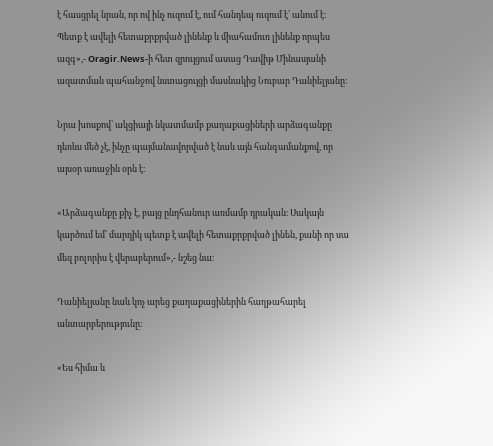է հասցրել նրան, որ ով ինչ ուզում է, ում հանդեպ ուզում է՝ անում է։ Պետք է ավելի հետաքրքրված լինենք և միահամուռ լինենք որպես ազգ»,- Oragir.News-ի հետ զրույցում ասաց Դավիթ Մինասյանի ազատման պահանջով նստացույցի մասնակից Նուբար Դանիելյանը։

Նրա խոսքով՝ ակցիայի նկատմամբ քաղաքացիների արձագանքը դեռևս մեծ չէ, ինչը պայմանավորված է նաև այն հանգամանքով, որ այսօր առաջին օրն է։

«Արձագանքը քիչ է, բայց ընդհանուր առմամբ դրական։ Սակայն կարծում եմ՝ մարդիկ պետք է ավելի հետաքրքրված լինեն, քանի որ սա մեզ բոլորիս է վերաբերում»,- նշեց նա։

Դանիելյանը նաև կոչ արեց քաղաքացիներին հաղթահարել անտարբերությունը։

«Ես հիմա և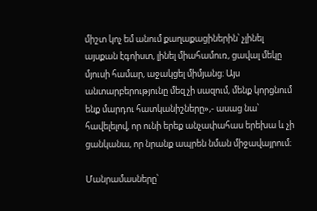միշտ կոչ եմ անում քաղաքացիներին՝ չլինել այսքան էգոիստ, լինել միահամուռ, ցավալ մեկը մյուսի համար, աջակցել միմյանց։ Այս անտարբերությունը մեզ չի սազում, մենք կորցնում ենք մարդու հատկանիշները»,- ասաց նա՝ հավելելով, որ ունի երեք անչափահաս երեխա և չի ցանկանա, որ նրանք ապրեն նման միջավայրում։

Մանրամասները՝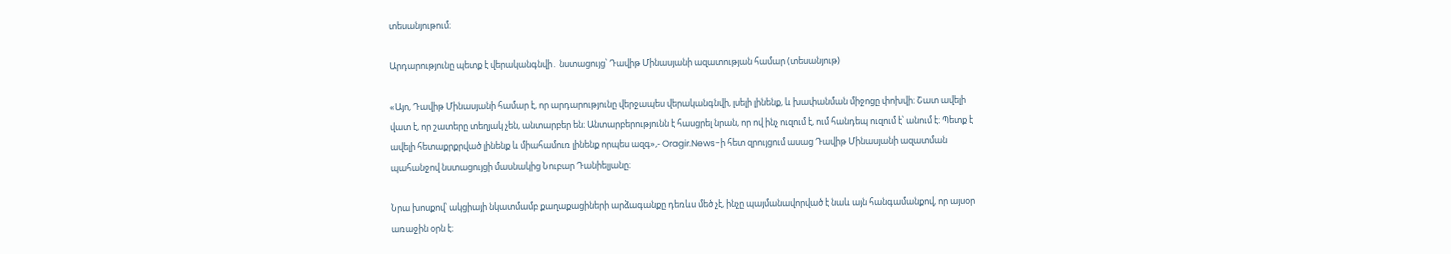տեսանյութում։

Արդարությունը պետք է վերականգնվի․ նստացույց՝ Դավիթ Մինասյանի ազատության համար (տեսանյութ)

«Այո, Դավիթ Մինասյանի համար է, որ արդարությունը վերջապես վերականգնվի, լսելի լինենք, և խափանման միջոցը փոխվի։ Շատ ավելի վատ է, որ շատերը տեղյակ չեն, անտարբեր են։ Անտարբերությունն է հասցրել նրան, որ ով ինչ ուզում է, ում հանդեպ ուզում է՝ անում է։ Պետք է ավելի հետաքրքրված լինենք և միահամուռ լինենք որպես ազգ»,- Oragir.News-ի հետ զրույցում ասաց Դավիթ Մինասյանի ազատման պահանջով նստացույցի մասնակից Նուբար Դանիելյանը։

Նրա խոսքով՝ ակցիայի նկատմամբ քաղաքացիների արձագանքը դեռևս մեծ չէ, ինչը պայմանավորված է նաև այն հանգամանքով, որ այսօր առաջին օրն է։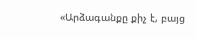«Արձագանքը քիչ է, բայց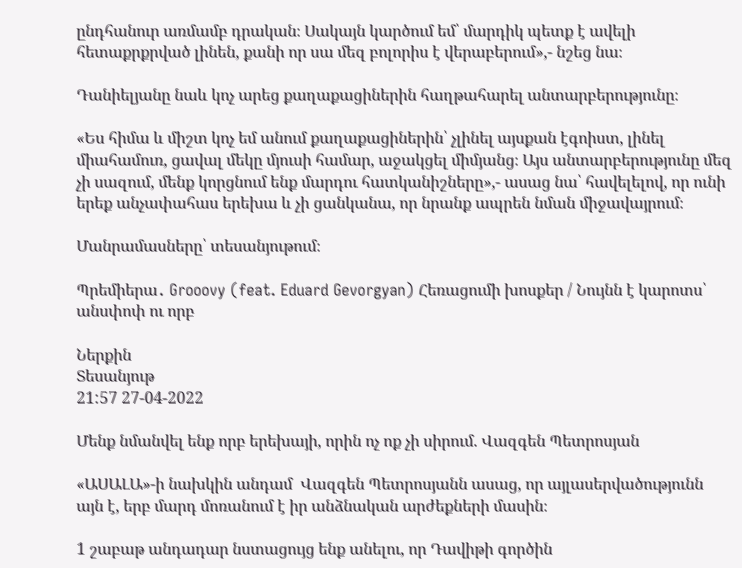ընդհանուր առմամբ դրական։ Սակայն կարծում եմ՝ մարդիկ պետք է ավելի հետաքրքրված լինեն, քանի որ սա մեզ բոլորիս է վերաբերում»,- նշեց նա։

Դանիելյանը նաև կոչ արեց քաղաքացիներին հաղթահարել անտարբերությունը։

«Ես հիմա և միշտ կոչ եմ անում քաղաքացիներին՝ չլինել այսքան էգոիստ, լինել միահամուռ, ցավալ մեկը մյուսի համար, աջակցել միմյանց։ Այս անտարբերությունը մեզ չի սազում, մենք կորցնում ենք մարդու հատկանիշները»,- ասաց նա՝ հավելելով, որ ունի երեք անչափահաս երեխա և չի ցանկանա, որ նրանք ապրեն նման միջավայրում։

Մանրամասները՝ տեսանյութում։

Պրեմիերա․ Grooovy (feat. Eduard Gevorgyan) Հեռացումի խոսքեր / Նույնն է կարոտս՝ անսփոփ ու որբ

Ներքին
Տեսանյութ
21:57 27-04-2022

Մենք նմանվել ենք որբ երեխայի, որին ոչ ոք չի սիրում. Վազգեն Պետրոսյան

«ԱՍԱԼԱ»-ի նախկին անդամ  Վազգեն Պետրոսյանն ասաց, որ այլասերվածությունն այն է, երբ մարդ մոռանում է իր անձնական արժեքների մասին։

1 շաբաթ անդադար նստացույց ենք անելու, որ Դավիթի գործին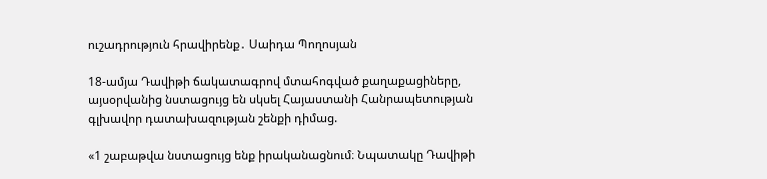ուշադրություն հրավիրենք․ Սաիդա Պողոսյան

18-ամյա Դավիթի ճակատագրով մտահոգված քաղաքացիները, այսօրվանից նստացույց են սկսել Հայաստանի Հանրապետության գլխավոր դատախազության շենքի դիմաց.

«1 շաբաթվա նստացույց ենք իրականացնում։ Նպատակը Դավիթի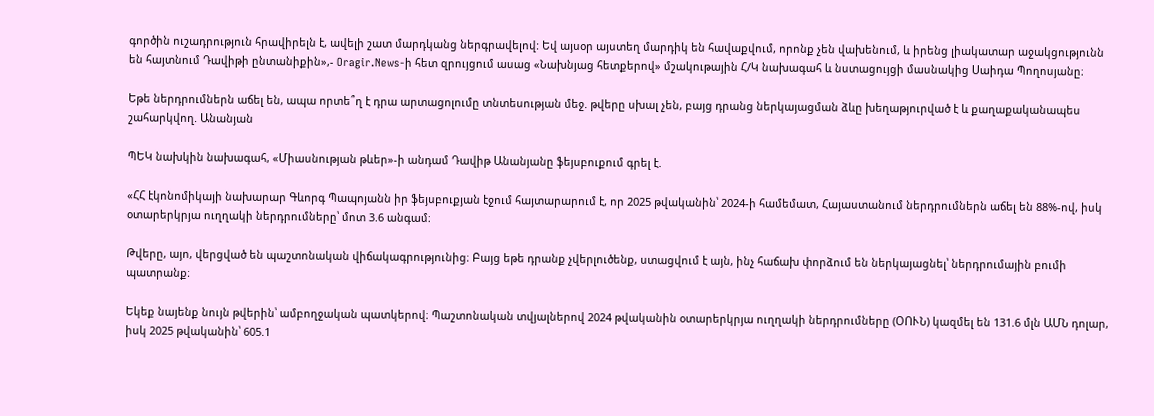գործին ուշադրություն հրավիրելն է, ավելի շատ մարդկանց ներգրավելով: Եվ այսօր այստեղ մարդիկ են հավաքվում, որոնք չեն վախենում, և իրենց լիակատար աջակցությունն են հայտնում Դավիթի ընտանիքին»,- Oragir.News-ի հետ զրույցում ասաց «Նախնյաց հետքերով» մշակութային Հ/Կ նախագահ և նստացույցի մասնակից Սաիդա Պողոսյանը։

Եթե ներդրումներն աճել են, ապա որտե՞ղ է դրա արտացոլումը տնտեսության մեջ. թվերը սխալ չեն, բայց դրանց ներկայացման ձևը խեղաթյուրված է և քաղաքականապես շահարկվող. Անանյան

ՊԵԿ նախկին նախագահ, «Միասնության թևեր»-ի անդամ Դավիթ Անանյանը ֆեյսբուքում գրել է.

«ՀՀ էկոնոմիկայի նախարար Գևորգ Պապոյանն իր ֆեյսբուքյան էջում հայտարարում է, որ 2025 թվականին՝ 2024-ի համեմատ, Հայաստանում ներդրումներն աճել են 88%-ով, իսկ օտարերկրյա ուղղակի ներդրումները՝ մոտ 3.6 անգամ։

Թվերը, այո, վերցված են պաշտոնական վիճակագրությունից։ Բայց եթե դրանք չվերլուծենք, ստացվում է այն, ինչ հաճախ փորձում են ներկայացնել՝ ներդրումային բումի պատրանք։

Եկեք նայենք նույն թվերին՝ ամբողջական պատկերով։ Պաշտոնական տվյալներով 2024 թվականին օտարերկրյա ուղղակի ներդրումները (ՕՈՒՆ) կազմել են 131.6 մլն ԱՄՆ դոլար, իսկ 2025 թվականին՝ 605.1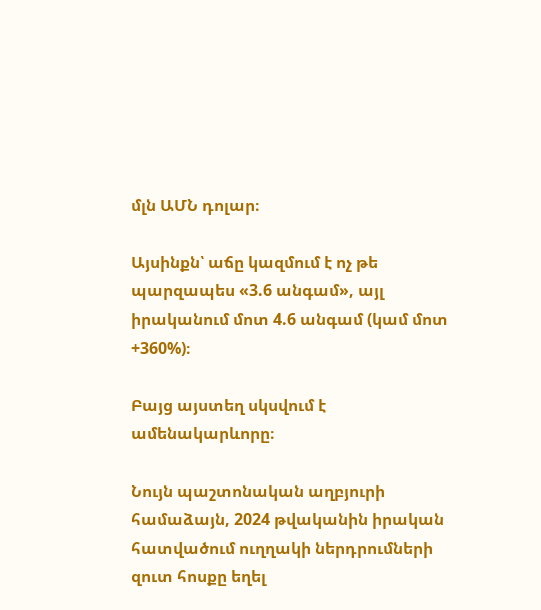մլն ԱՄՆ դոլար։

Այսինքն՝ աճը կազմում է ոչ թե պարզապես «3.6 անգամ», այլ իրականում մոտ 4.6 անգամ (կամ մոտ +360%)։

Բայց այստեղ սկսվում է ամենակարևորը։

Նույն պաշտոնական աղբյուրի համաձայն, 2024 թվականին իրական հատվածում ուղղակի ներդրումների զուտ հոսքը եղել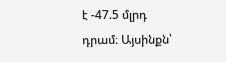է -47.5 մլրդ դրամ։ Այսինքն՝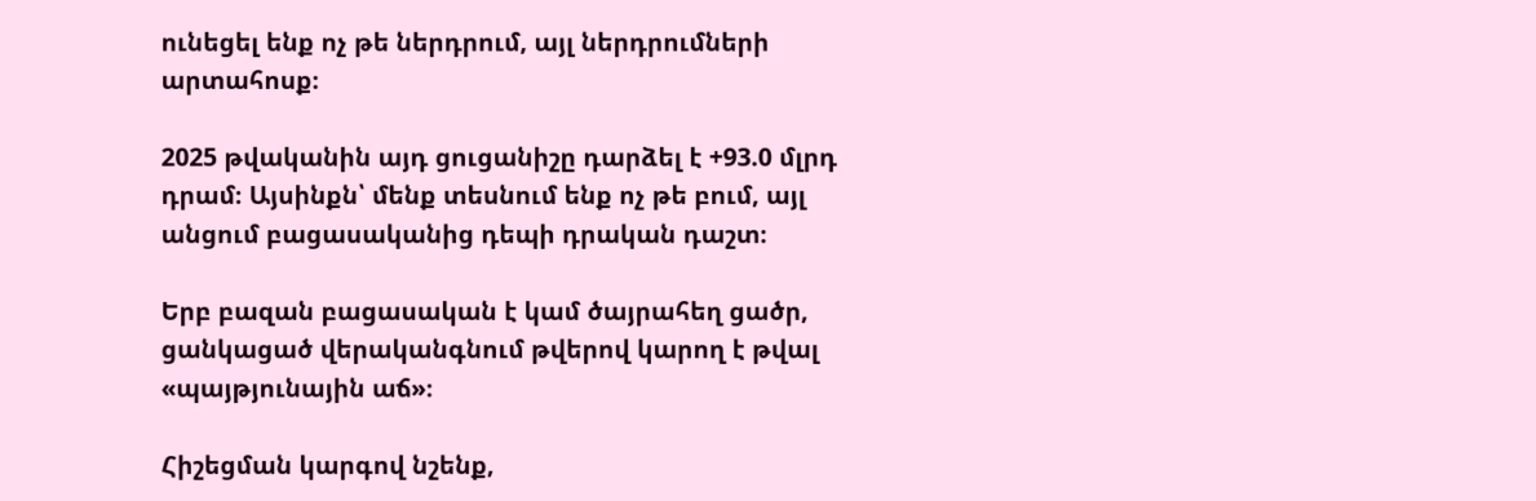ունեցել ենք ոչ թե ներդրում, այլ ներդրումների արտահոսք։

2025 թվականին այդ ցուցանիշը դարձել է +93.0 մլրդ դրամ։ Այսինքն՝ մենք տեսնում ենք ոչ թե բում, այլ անցում բացասականից դեպի դրական դաշտ։

Երբ բազան բացասական է կամ ծայրահեղ ցածր, ցանկացած վերականգնում թվերով կարող է թվալ «պայթյունային աճ»։

Հիշեցման կարգով նշենք,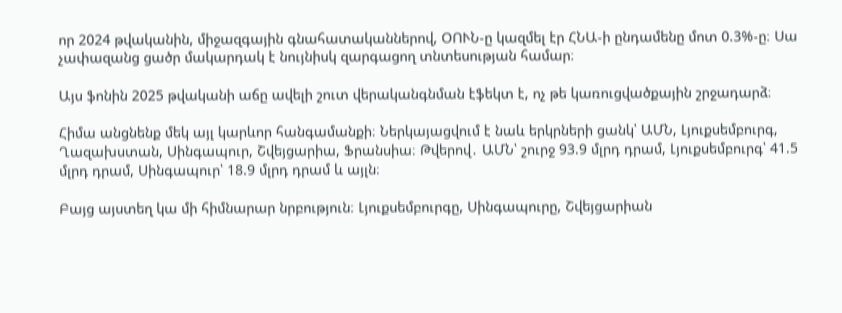որ 2024 թվականին, միջազգային գնահատականներով, ՕՈՒՆ-ը կազմել էր ՀՆԱ-ի ընդամենը մոտ 0.3%-ը։ Սա չափազանց ցածր մակարդակ է նույնիսկ զարգացող տնտեսության համար։

Այս ֆոնին 2025 թվականի աճը ավելի շուտ վերականգնման էֆեկտ է, ոչ թե կառուցվածքային շրջադարձ։

Հիմա անցնենք մեկ այլ կարևոր հանգամանքի։ Ներկայացվում է նաև երկրների ցանկ՝ ԱՄՆ, Լյուքսեմբուրգ, Ղազախստան, Սինգապուր, Շվեյցարիա, Ֆրանսիա։ Թվերով․ ԱՄՆ՝ շուրջ 93.9 մլրդ դրամ, Լյուքսեմբուրգ՝ 41.5 մլրդ դրամ, Սինգապուր՝ 18.9 մլրդ դրամ և այլն։

Բայց այստեղ կա մի հիմնարար նրբություն։ Լյուքսեմբուրգը, Սինգապուրը, Շվեյցարիան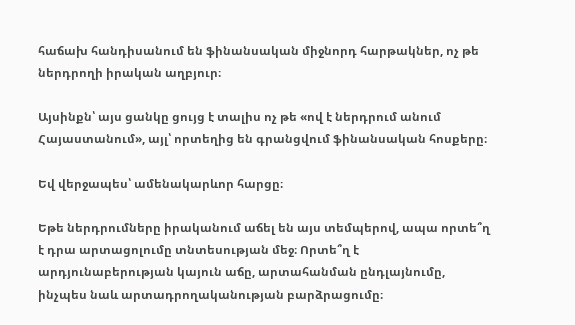հաճախ հանդիսանում են ֆինանսական միջնորդ հարթակներ, ոչ թե ներդրողի իրական աղբյուր։

Այսինքն՝ այս ցանկը ցույց է տալիս ոչ թե «ով է ներդրում անում Հայաստանում», այլ՝ որտեղից են գրանցվում ֆինանսական հոսքերը։

Եվ վերջապես՝ ամենակարևոր հարցը։

Եթե ներդրումները իրականում աճել են այս տեմպերով, ապա որտե՞ղ է դրա արտացոլումը տնտեսության մեջ։ Որտե՞ղ է արդյունաբերության կայուն աճը, արտահանման ընդլայնումը, ինչպես նաև արտադրողականության բարձրացումը։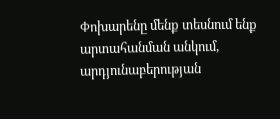Փոխարենը մենք տեսնում ենք արտահանման անկում, արդյունաբերության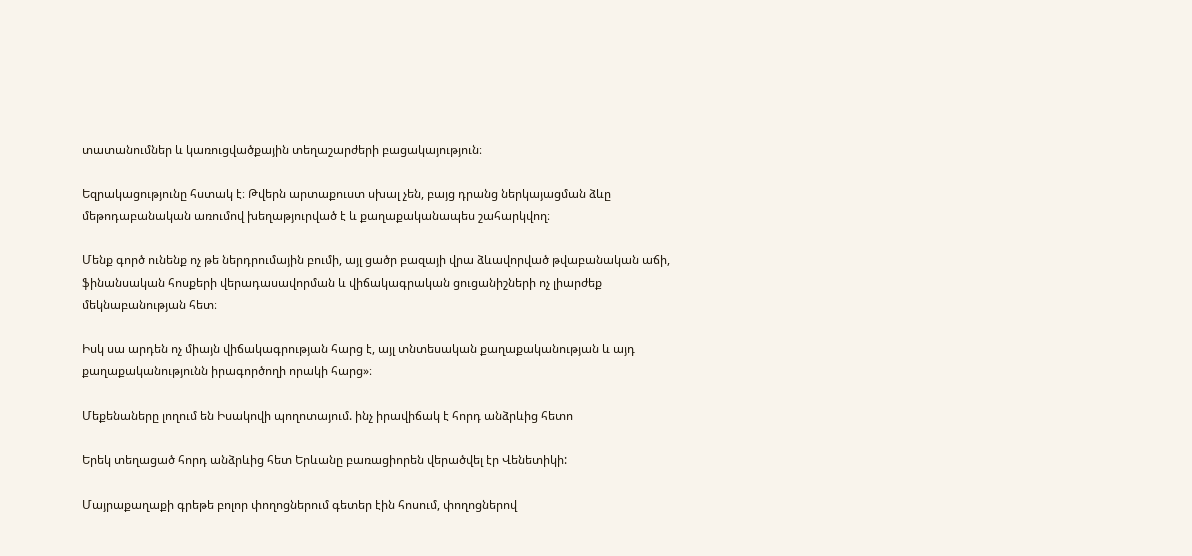տատանումներ և կառուցվածքային տեղաշարժերի բացակայություն։

Եզրակացությունը հստակ է։ Թվերն արտաքուստ սխալ չեն, բայց դրանց ներկայացման ձևը մեթոդաբանական առումով խեղաթյուրված է և քաղաքականապես շահարկվող։

Մենք գործ ունենք ոչ թե ներդրումային բումի, այլ ցածր բազայի վրա ձևավորված թվաբանական աճի, ֆինանսական հոսքերի վերադասավորման և վիճակագրական ցուցանիշների ոչ լիարժեք մեկնաբանության հետ։

Իսկ սա արդեն ոչ միայն վիճակագրության հարց է, այլ տնտեսական քաղաքականության և այդ քաղաքականությունն իրագործողի որակի հարց»։

Մեքենաները լողում են Իսակովի պողոտայում. ինչ իրավիճակ է հորդ անձրևից հետո

Երեկ տեղացած հորդ անձրևից հետ Երևանը բառացիորեն վերածվել էր Վենետիկի:

Մայրաքաղաքի գրեթե բոլոր փողոցներում գետեր էին հոսում, փողոցներով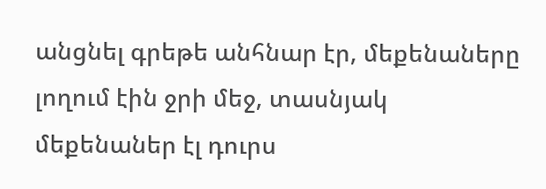անցնել գրեթե անհնար էր, մեքենաները լողում էին ջրի մեջ, տասնյակ մեքենաներ էլ դուրս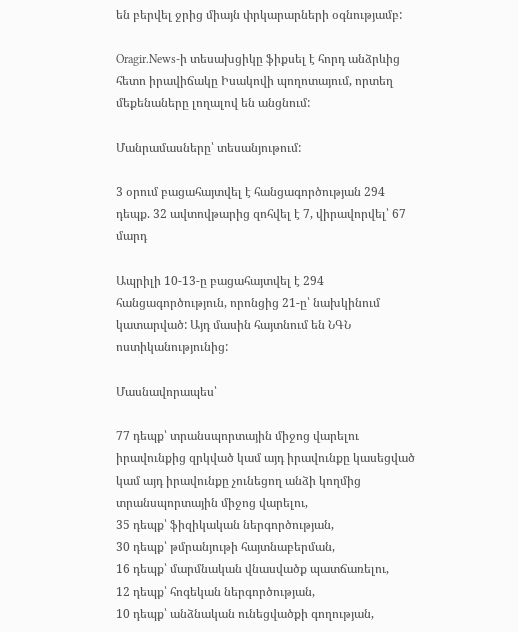են բերվել ջրից միայն փրկարարների օգնությամբ:

Oragir.News-ի տեսախցիկը ֆիքսել է հորդ անձրևից հետո իրավիճակը Իսակովի պողոտայում, որտեղ մեքենաները լողալով են անցնում:

Մանրամասները՝ տեսանյութում:

3 օրում բացահայտվել է հանցագործության 294 դեպք. 32 ավտովթարից զոհվել է 7, վիրավորվել՝ 67 մարդ

Ապրիլի 10-13-ը բացահայտվել է 294 հանցագործություն, որոնցից 21-ը՝ նախկինում կատարված: Այդ մասին հայտնում են ՆԳՆ ոստիկանությունից:

Մասնավորապես՝

77 դեպք՝ տրանսպորտային միջոց վարելու իրավունքից զրկված կամ այդ իրավունքը կասեցված կամ այդ իրավունքը չունեցող անձի կողմից տրանսպորտային միջոց վարելու,
35 դեպք՝ ֆիզիկական ներգործության,
30 դեպք՝ թմրանյութի հայտնաբերման,
16 դեպք՝ մարմնական վնասվածք պատճառելու,
12 դեպք՝ հոգեկան ներգործության,
10 դեպք՝ անձնական ունեցվածքի գողության,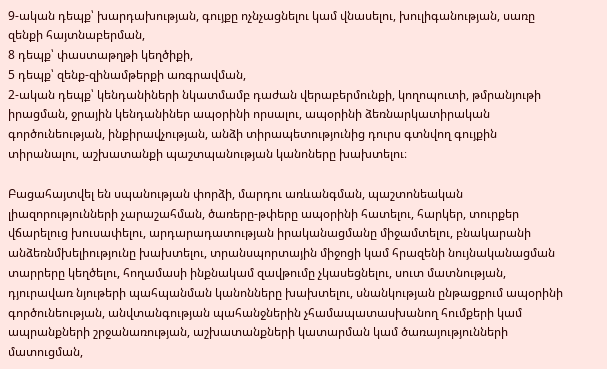9-ական դեպք՝ խարդախության, գույքը ոչնչացնելու կամ վնասելու, խուլիգանության, սառը զենքի հայտնաբերման,
8 դեպք՝ փաստաթղթի կեղծիքի,
5 դեպք՝ զենք-զինամթերքի առգրավման,
2-ական դեպք՝ կենդանիների նկատմամբ դաժան վերաբերմունքի, կողոպուտի, թմրանյութի իրացման, ջրային կենդանիներ ապօրինի որսալու, ապօրինի ձեռնարկատիրական գործունեության, ինքիրավչության, անձի տիրապետությունից դուրս գտնվող գույքին տիրանալու, աշխատանքի պաշտպանության կանոները խախտելու։

Բացահայտվել են սպանության փորձի, մարդու առևանգման, պաշտոնեական լիազորությունների չարաշահման, ծառերը-թփերը ապօրինի հատելու, հարկեր, տուրքեր վճարելուց խուսափելու, արդարադատության իրականացմանը միջամտելու, բնակարանի անձեռնմխելիությունը խախտելու, տրանսպորտային միջոցի կամ հրազենի նույնականացման տարրերը կեղծելու, հողամասի ինքնակամ զավթումը չկասեցնելու, սուտ մատնության, դյուրավառ նյութերի պահպանման կանոնները խախտելու, սնանկության ընթացքում ապօրինի գործունեության, անվտանգության պահանջներին չհամապատասխանող հումքերի կամ ապրանքների շրջանառության, աշխատանքների կատարման կամ ծառայությունների մատուցման,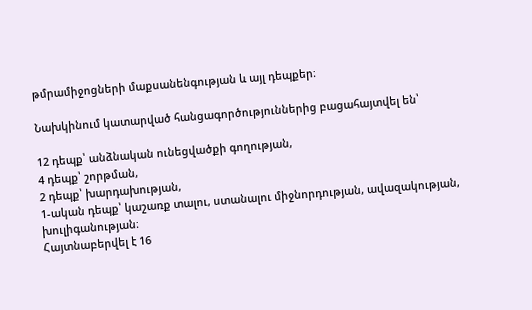թմրամիջոցների մաքսանենգության և այլ դեպքեր։

Նախկինում կատարված հանցագործություններից բացահայտվել են՝

12 դեպք՝ անձնական ունեցվածքի գողության,
4 դեպք՝ շորթման,
2 դեպք՝ խարդախության,
1-ական դեպք՝ կաշառք տալու, ստանալու միջնորդության, ավազակության, խուլիգանության։
Հայտնաբերվել է 16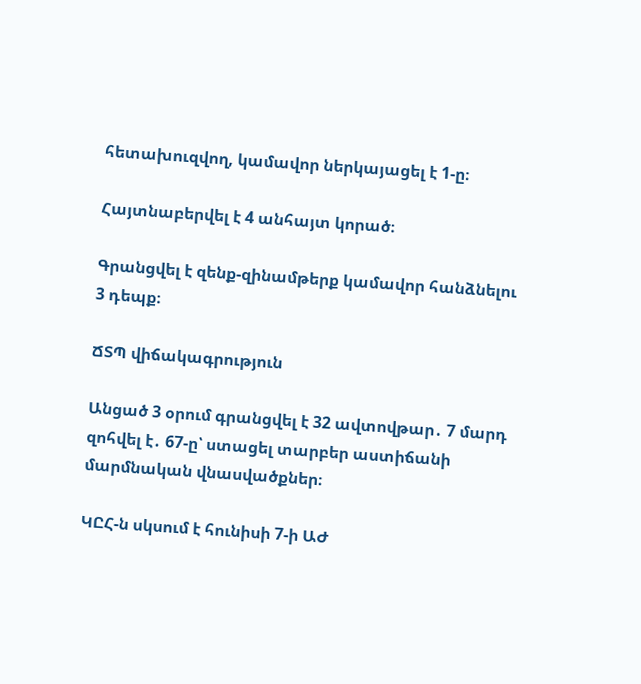հետախուզվող, կամավոր ներկայացել է 1-ը։

Հայտնաբերվել է 4 անհայտ կորած։

Գրանցվել է զենք-զինամթերք կամավոր հանձնելու 3 դեպք։

ՃՏՊ վիճակագրություն

Անցած 3 օրում գրանցվել է 32 ավտովթար․ 7 մարդ զոհվել է․ 67-ը՝ ստացել տարբեր աստիճանի մարմնական վնասվածքներ։

ԿԸՀ-ն սկսում է հունիսի 7-ի ԱԺ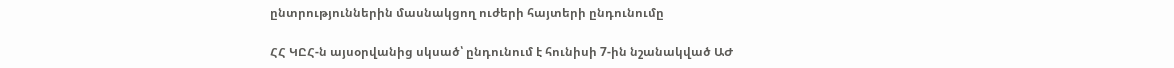ընտրություններին մասնակցող ուժերի հայտերի ընդունումը

ՀՀ ԿԸՀ-ն այսօրվանից սկսած՝ ընդունում է հունիսի 7-ին նշանակված ԱԺ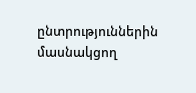ընտրություններին մասնակցող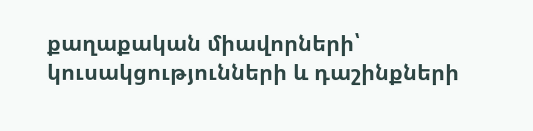քաղաքական միավորների՝ կուսակցությունների և դաշինքների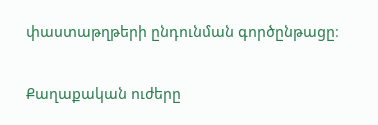փաստաթղթերի ընդունման գործընթացը։

Քաղաքական ուժերը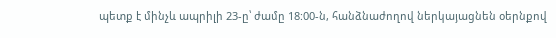պետք է մինչև ապրիլի 23-ը՝ ժամը 18:00-ն, հանձնաժողով ներկայացնեն օերնքով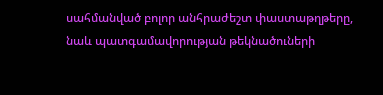սահմանված բոլոր անհրաժեշտ փաստաթղթերը, նաև պատգամավորության թեկնածուների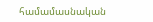համամասնական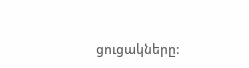ցուցակները: